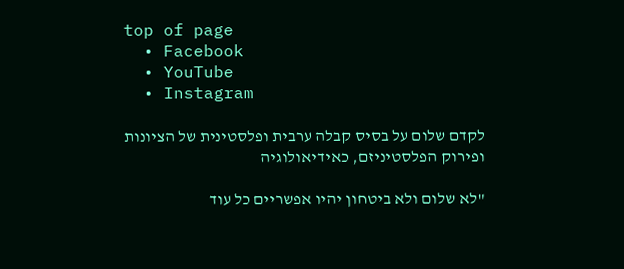top of page
  • Facebook
  • YouTube
  • Instagram

לקדם שלום על בסיס קבלה ערבית ופלסטינית של הציונות
ופירוק הפלסטיניזם, כאידיאולוגיה

"לא שלום ולא ביטחון יהיו אפשריים כל עוד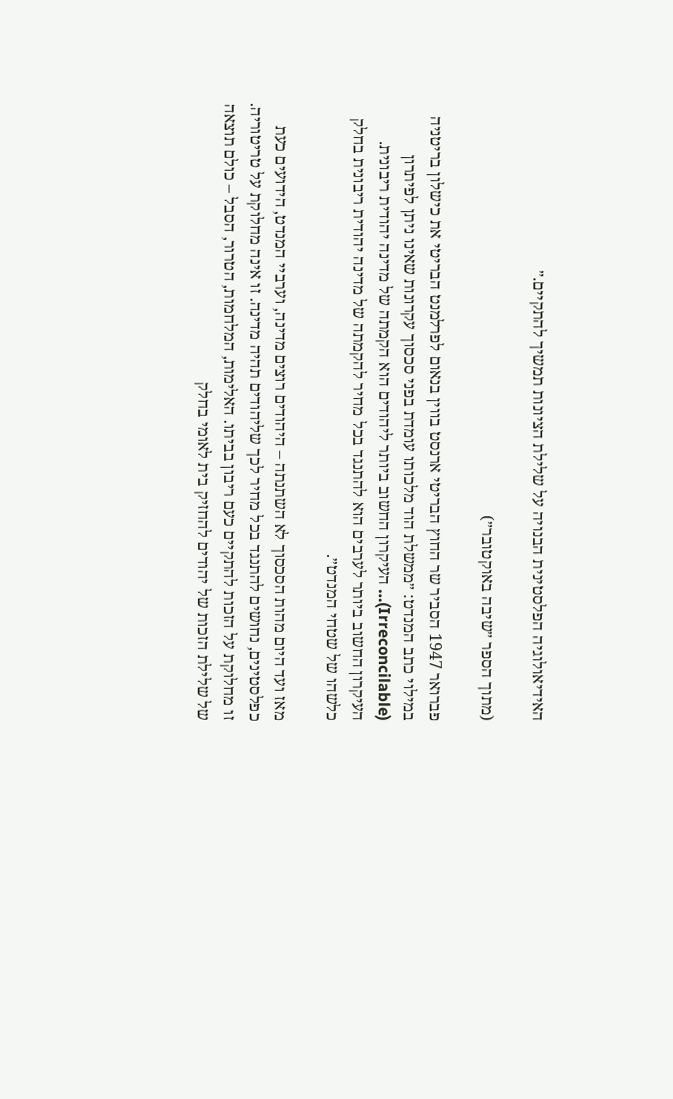האידיאולוגיה הפלסטינית הבנויה על שלילת הציונות תמשיך להתקיים.״

(מתוך הספר ״שיבה באוקטובר״)

פברואר 1947 הסביר שר החוץ הבריטי ארנסט בווין בנאום לפרלמנט הבריטי את כישלון בריטניה במילוי כתב המנדט: ״ממשלת הוד מלכותו עומדת בפני סכסוך עקרונות שאינו ניתן לפיתרון (Irreconcilable)… העיקרון החשוב ביותר ליהודים הוא הקמתה של מדינה יהודית ריבונית. העיקרון החשוב ביותר לערבים הוא להתנגד בכל מחיר להקמתה של מדינה יהודית ריבונית בחלק כלשהו של שטחי המנדט״.

מאז ועד היום מהות הסכסוך לא השתנתה – היהודים רוצים מדינה, וערביי המנדט, הידועים כעת כפלסטינים, נחושים להתנגד בכל מחיר לכך שליהודים תהיה מדינה. זו אינה מחלוקת על טריטוריה. זו מחלוקת על הזכות להתקיים כעם ריבון בביתו. האלימות, המלחמות, הטרור, הסבל – כולם תוצאה של שלילת הזכות של יהודים להחזיק בית לאומי בחלק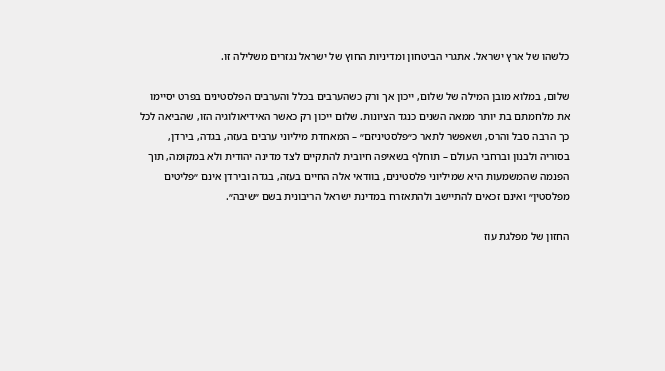כלשהו של ארץ ישראל. אתגרי הביטחון ומדיניות החוץ של ישראל נגזרים משלילה זו.

שלום, במלוא מובן המילה של שלום, ייכון אך ורק כשהערבים בכלל והערבים הפלסטינים בפרט יסיימו את מלחמתם בת יותר ממאה השנים כנגד הציונות. שלום ייכון רק כאשר האידיאולוגיה הזו, שהביאה לכל כך הרבה סבל והרס, ושאפשר לתאר כ״פלסטיניזם״ – המאחדת מיליוני ערבים בעזה, בגדה, בירדן, בסוריה ולבנון וברחבי העולם – תוחלף בשאיפה חיובית להתקיים לצד מדינה יהודית ולא במקומה, תוך הפנמה שהמשמעות היא שמיליוני פלסטינים, בוודאי אלה החיים בעזה, בגדה ובירדן אינם ״פליטים מפלסטין״ ואינם זכאים להתיישב ולהתאזרח במדינת ישראל הריבונית בשם ״שיבה״.

החזון של מפלגת עוז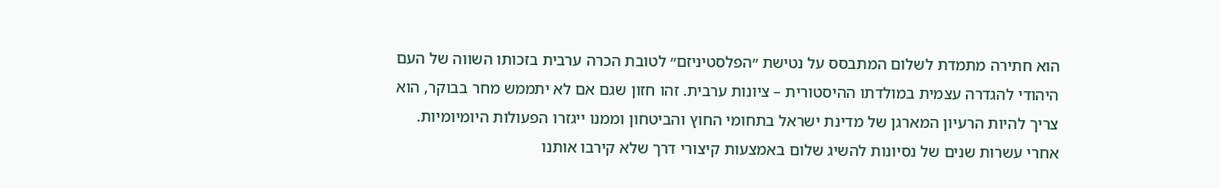הוא חתירה מתמדת לשלום המתבסס על נטישת ״הפלסטיניזם״ לטובת הכרה ערבית בזכותו השווה של העם היהודי להגדרה עצמית במולדתו ההיסטורית – ציונות ערבית. זהו חזון שגם אם לא יתממש מחר בבוקר, הוא צריך להיות הרעיון המארגן של מדינת ישראל בתחומי החוץ והביטחון וממנו ייגזרו הפעולות היומיומיות. אחרי עשרות שנים של נסיונות להשיג שלום באמצעות קיצורי דרך שלא קירבו אותנו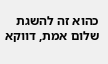כהוא זה להשגת שלום אמת, דווקא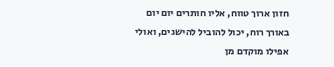חזון ארוך טווח, אליו חותרים יום יום באורך רוח, יכול להוביל להישגים, ואולי אפילו מוקדם מן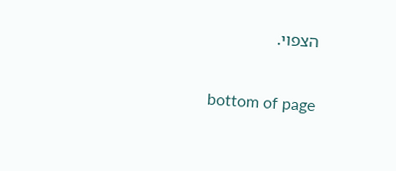הצפוי.

bottom of page